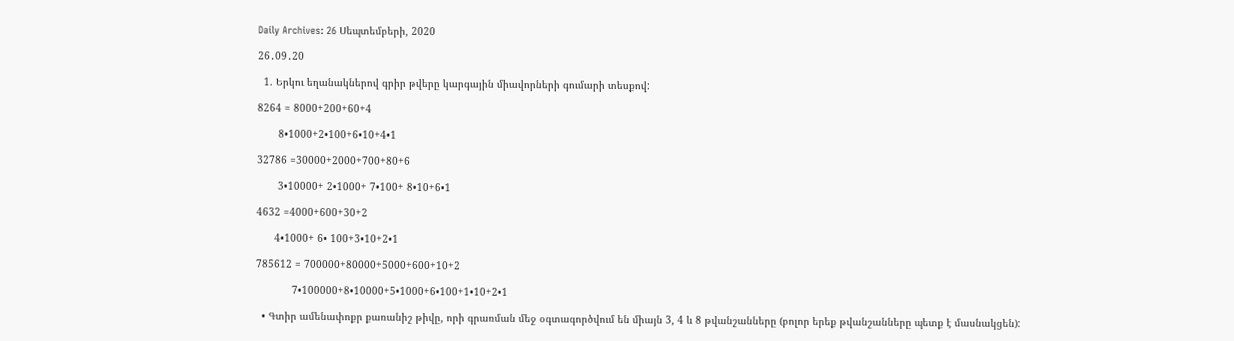Daily Archives: 26 Սեպտեմբերի, 2020

26․09․20

  1. Երկու եղանակներով գրիր թվերը կարգային միավորների գումարի տեսքով:

8264 = 8000+200+60+4

       8•1000+2•100+6•10+4•1

32786 =30000+2000+700+80+6

       3•10000+ 2•1000+ 7•100+ 8•10+6•1

4632 =4000+600+30+2

      4•1000+ 6• 100+3•10+2•1

785612 = 700000+80000+5000+600+10+2

            7•100000+8•10000+5•1000+6•100+1•10+2•1

  • Գտիր ամենափոքր քառանիշ թիվը, որի գրառման մեջ օգտագործվում են միայն 3, 4 և 8 թվանշանները (բոլոր երեք թվանշանները պետք է մասնակցեն):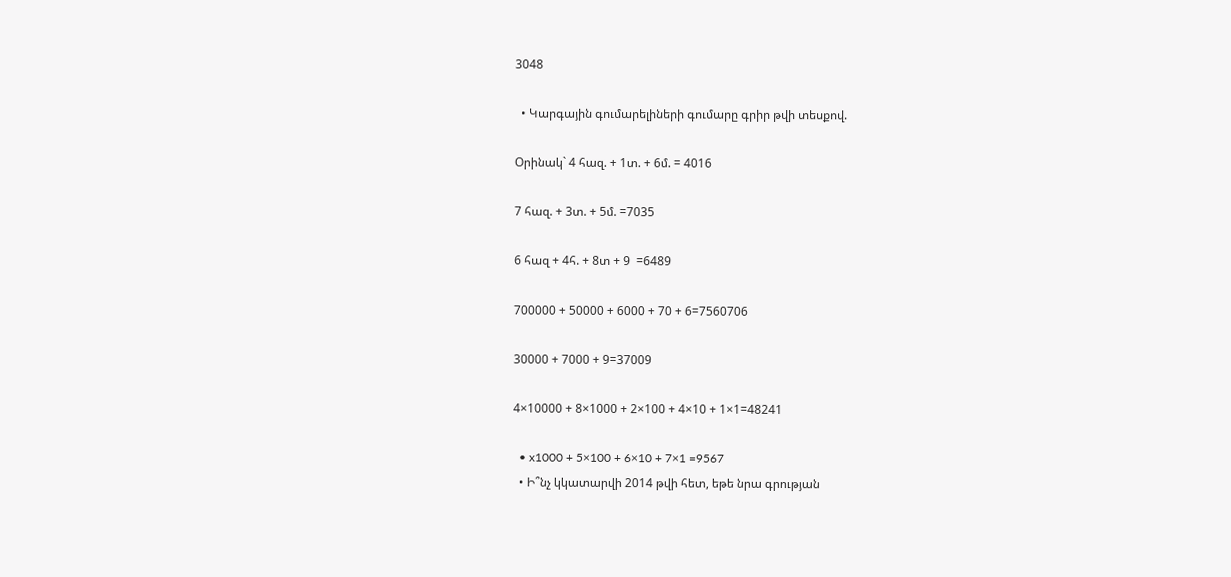3048

  • Կարգային գումարելիների գումարը գրիր թվի տեսքով.

Օրինակ` 4 հազ. + 1տ. + 6մ. = 4016

7 հազ. + 3տ. + 5մ. =7035

6 հազ + 4հ. + 8տ + 9  =6489

700000 + 50000 + 6000 + 70 + 6=7560706

30000 + 7000 + 9=37009

4×10000 + 8×1000 + 2×100 + 4×10 + 1×1=48241

  • x1000 + 5×100 + 6×10 + 7×1 =9567
  • Ի՞նչ կկատարվի 2014 թվի հետ, եթե նրա գրության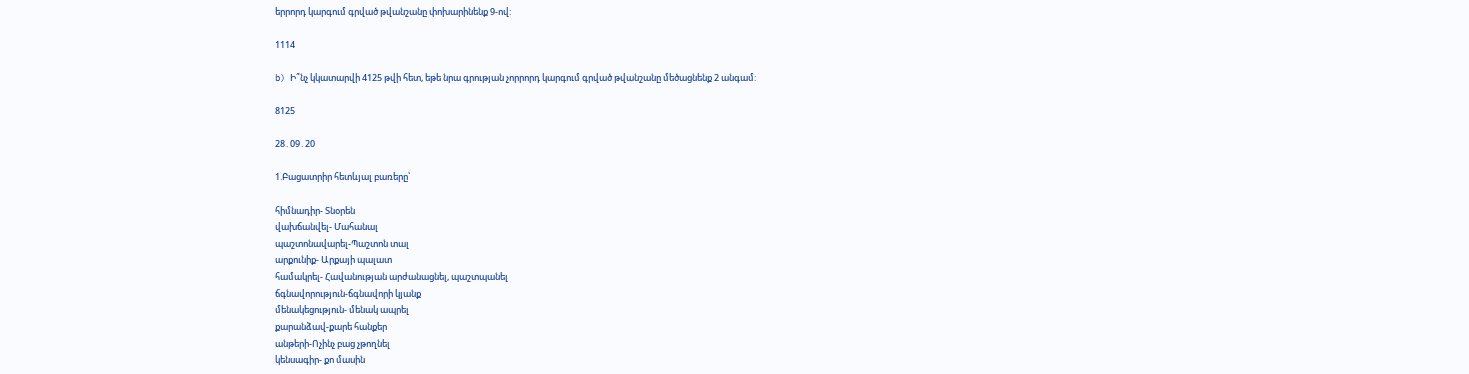երրորդ կարգում գրված թվանշանը փոխարինենք 9-ով:

1114

b) Ի՞նչ կկատարվի 4125 թվի հետ, եթե նրա գրության չորրորդ կարգում գրված թվանշանը մեծացնենք 2 անգամ:

8125

28․09․20

1.Բացատրիր հետևյալ բառերը՝

հիմնադիր- Տնօրեն
վախճանվել- Մահանալ
պաշտոնավարել-Պաշտոն տալ
արքունիք- Արքայի պալատ
համակրել- Հավանության արժանացնել, պաշտպանել
ճգնավորություն-ճգնավորի կյանք
մենակեցություն- մենակ ապրել
քարանձավ-քարե հանքեր
անթերի-Ոչինչ բաց չթողնել
կենսագիր- քո մասին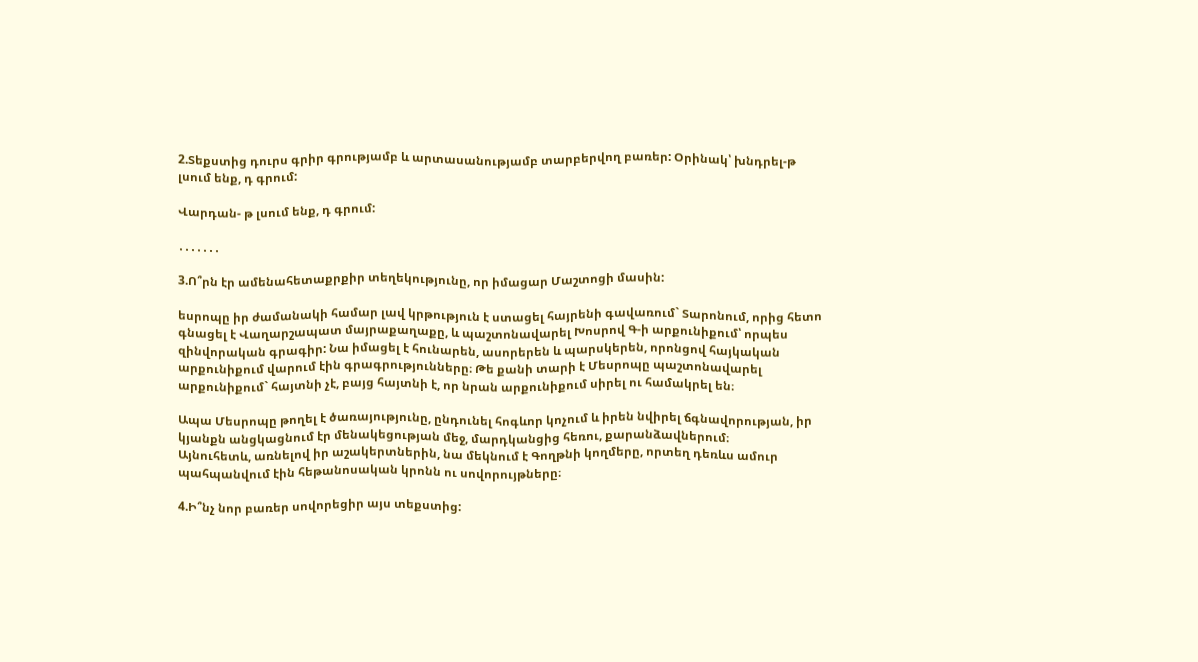2.Տեքստից դուրս գրիր գրությամբ և արտասանությամբ տարբերվող բառեր: Օրինակ՝ խնդրել-թ լսում ենք, դ գրում:

Վարդան- թ լսում ենք, դ գրում:

․․․․․․․

3.Ո՞րն էր ամենահետաքրքիր տեղեկությունը, որ իմացար Մաշտոցի մասին:

եսրոպը իր ժամանակի համար լավ կրթություն է ստացել հայրենի գավառում` Տարոնում, որից հետո գնացել է Վաղարշապատ մայրաքաղաքը, և պաշտոնավարել Խոսրով Գ-ի արքունիքում՝ որպես զինվորական գրագիր: Նա իմացել է հունարեն, ասորերեն և պարսկերեն, որոնցով հայկական արքունիքում վարում էին գրագրությունները։ Թե քանի տարի է Մեսրոպը պաշտոնավարել արքունիքում` հայտնի չէ, բայց հայտնի է, որ նրան արքունիքում սիրել ու համակրել են։

Ապա Մեսրոպը թողել է ծառայությունը, ընդունել հոգևոր կոչում և իրեն նվիրել ճգնավորության, իր կյանքն անցկացնում էր մենակեցության մեջ, մարդկանցից հեռու, քարանձավներում։
Այնուհետև, առնելով իր աշակերտներին, նա մեկնում է Գողթնի կողմերը, որտեղ դեռևս ամուր պահպանվում էին հեթանոսական կրոնն ու սովորույթները։

4.Ի՞նչ նոր բառեր սովորեցիր այս տեքստից: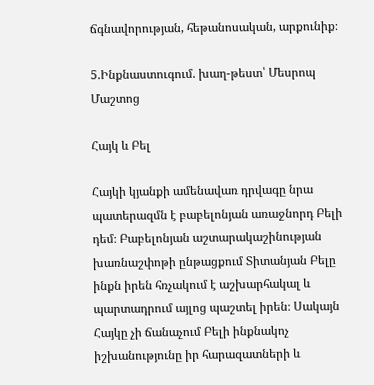ճգնավորության, հեթանոսական, արքունիք։

5.Ինքնաստուգում. խաղ-թեստ՝ Մեսրոպ Մաշտոց

Հայկ և Բել

Հայկի կյանքի ամենավառ դրվագը նրա պատերազմն է բաբելոնյան առաջնորդ Բելի դեմ։ Բաբելոնյան աշտարակաշինության խառնաշփոթի ընթացքում Տիտանյան Բելը ինքն իրեն հռչակում է աշխարհակալ և պարտադրում այլոց պաշտել իրեն։ Սակայն Հայկը չի ճանաչում Բելի ինքնակոչ իշխանությունը իր հարազատների և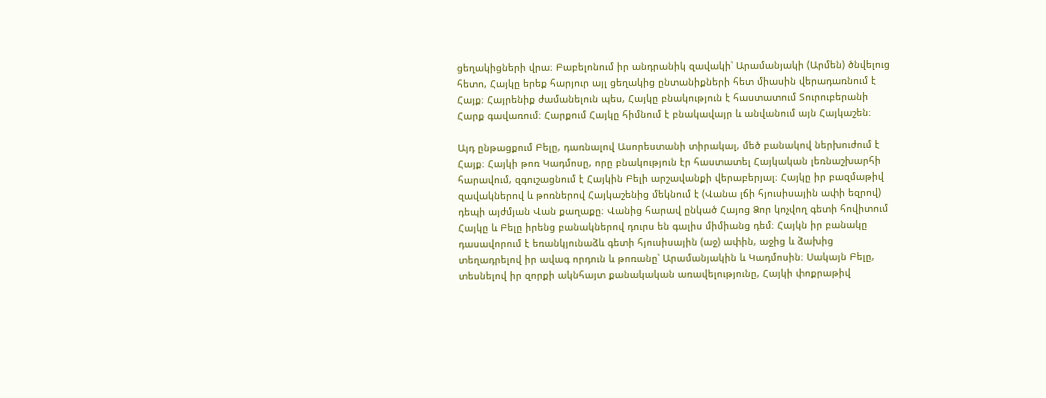ցեղակիցների վրա։ Բաբելոնում իր անդրանիկ զավակի՝ Արամանյակի (Արմեն) ծնվելուց հետո, Հայկը երեք հարյուր այլ ցեղակից ընտանիքների հետ միասին վերադառնում է Հայք։ Հայրենիք ժամանելուն պես, Հայկը բնակություն է հաստատում Տուրուբերանի Հարք գավառում։ Հարքում Հայկը հիմնում է բնակավայր և անվանում այն Հայկաշեն։

Այդ ընթացքում Բելը, դառնալով Ասորեստանի տիրակալ, մեծ բանակով ներխուժում է Հայք։ Հայկի թոռ Կադմոսը, որը բնակություն էր հաստատել Հայկական լեռնաշխարհի հարավում, զգուշացնում է Հայկին Բելի արշավանքի վերաբերյալ։ Հայկը իր բազմաթիվ զավակներով և թոռներով Հայկաշենից մեկնում է (Վանա լճի հյուսիսային ափի եզրով) դեպի այժմյան Վան քաղաքը։ Վանից հարավ ընկած Հայոց Ձոր կոչվող գետի հովիտում Հայկը և Բելը իրենց բանակներով դուրս են գալիս միմիանց դեմ։ Հայկն իր բանակը դասավորում է եռանկյունաձև գետի հյուսիսային (աջ) ափին, աջից և ձախից տեղադրելով իր ավագ որդուն և թոռանը՝ Արամանյակին և Կադմոսին։ Սակայն Բելը, տեսնելով իր զորքի ակնհայտ քանակական առավելությունը, Հայկի փոքրաթիվ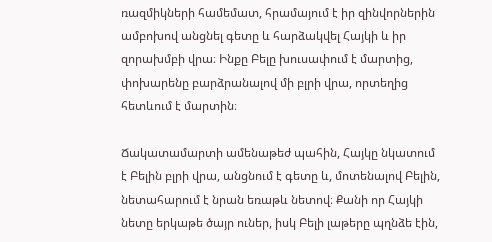ռազմիկների համեմատ, հրամայում է իր զինվորներին ամբոխով անցնել գետը և հարձակվել Հայկի և իր զորախմբի վրա։ Ինքը Բելը խուսափում է մարտից, փոխարենը բարձրանալով մի բլրի վրա, որտեղից հետևում է մարտին։

Ճակատամարտի ամենաթեժ պահին, Հայկը նկատում է Բելին բլրի վրա, անցնում է գետը և, մոտենալով Բելին, նետահարում է նրան եռաթև նետով։ Քանի որ Հայկի նետը երկաթե ծայր ուներ, իսկ Բելի լաթերը պղնձե էին,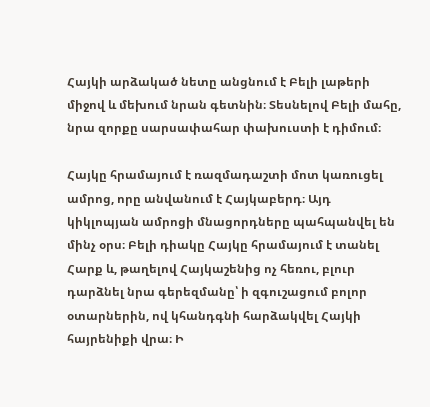Հայկի արձակած նետը անցնում է Բելի լաթերի միջով և մեխում նրան գետնին։ Տեսնելով Բելի մահը, նրա զորքը սարսափահար փախուստի է դիմում։

Հայկը հրամայում է ռազմադաշտի մոտ կառուցել ամրոց, որը անվանում է Հայկաբերդ։ Այդ կիկլոպյան ամրոցի մնացորդները պահպանվել են մինչ օրս։ Բելի դիակը Հայկը հրամայում է տանել Հարք և, թաղելով Հայկաշենից ոչ հեռու, բլուր դարձնել նրա գերեզմանը՝ ի զգուշացում բոլոր օտարներին, ով կհանդգնի հարձակվել Հայկի հայրենիքի վրա։ Ի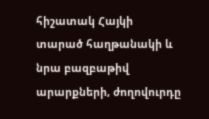հիշատակ Հայկի տարած հաղթանակի և նրա բազբաթիվ արարքների, ժողովուրդը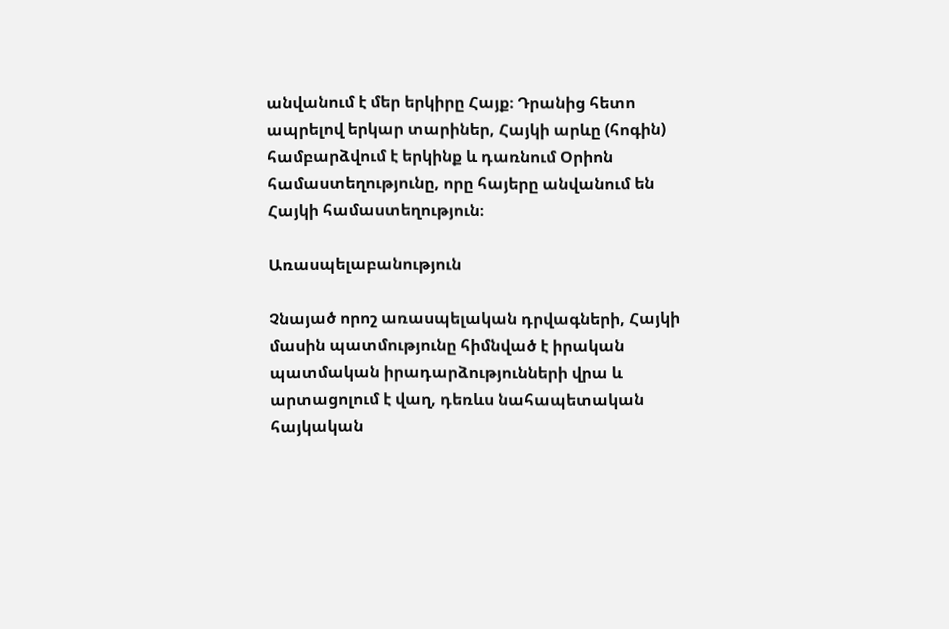անվանում է մեր երկիրը Հայք։ Դրանից հետո ապրելով երկար տարիներ, Հայկի արևը (հոգին) համբարձվում է երկինք և դառնում Օրիոն համաստեղությունը, որը հայերը անվանում են Հայկի համաստեղություն։

Առասպելաբանություն

Չնայած որոշ առասպելական դրվագների, Հայկի մասին պատմությունը հիմնված է իրական պատմական իրադարձությունների վրա և արտացոլում է վաղ, դեռևս նահապետական հայկական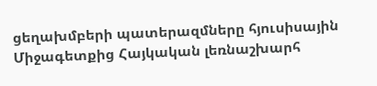ցեղախմբերի պատերազմները հյուսիսային Միջագետքից Հայկական լեռնաշխարհ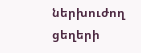ներխուժող ցեղերի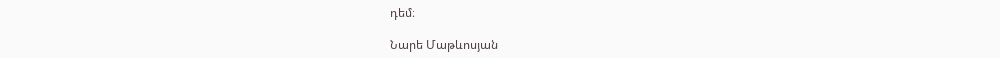դեմ։

Նարե Մաթևոսյան